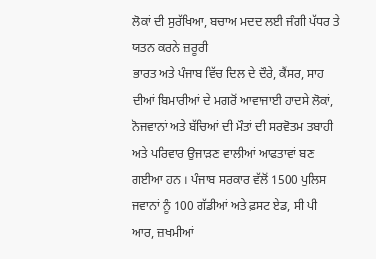ਲੋਕਾਂ ਦੀ ਸੁਰੱਖਿਆ, ਬਚਾਅ ਮਦਦ ਲਈ ਜੰਗੀ ਪੱਧਰ ਤੇ ਯਤਨ ਕਰਨੇ ਜ਼ਰੂਰੀ
ਭਾਰਤ ਅਤੇ ਪੰਜਾਬ ਵਿੱਚ ਦਿਲ ਦੇ ਦੌਰੇ, ਕੈਂਸਰ, ਸਾਹ ਦੀਆਂ ਬਿਮਾਰੀਆਂ ਦੇ ਮਗਰੋਂ ਆਵਾਜਾਈ ਹਾਦਸੇ ਲੋਕਾਂ, ਨੋਜਵਾਨਾਂ ਅਤੇ ਬੱਚਿਆਂ ਦੀ ਮੌਤਾਂ ਦੀ ਸਰਵੋਤਮ ਤਬਾਹੀ ਅਤੇ ਪਰਿਵਾਰ ਉਜਾੜਣ ਵਾਲੀਆਂ ਆਫਤਾਵਾਂ ਬਣ ਗਈਆ ਹਨ । ਪੰਜਾਬ ਸਰਕਾਰ ਵੱਲੋਂ 1500 ਪੁਲਿਸ ਜਵਾਨਾਂ ਨੂੰ 100 ਗੱਡੀਆਂ ਅਤੇ ਫ਼ਸਟ ਏਡ, ਸੀ ਪੀ ਆਰ, ਜ਼ਖਮੀਆਂ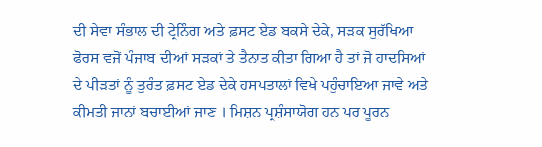ਦੀ ਸੇਵਾ ਸੰਭਾਲ ਦੀ ਟ੍ਰੇਨਿੰਗ ਅਤੇ ਫ਼ਸਟ ਏਡ ਬਕਸੇ ਦੇਕੇ, ਸੜਕ ਸੁਰੱਖਿਆ ਫੋਰਸ ਵਜੋਂ ਪੰਜਾਬ ਦੀਆਂ ਸੜਕਾਂ ਤੇ ਤੈਨਾਤ ਕੀਤਾ ਗਿਆ ਹੈ ਤਾਂ ਜੋ ਹਾਦਸਿਆਂ ਦੇ ਪੀੜਤਾਂ ਨੂੰ ਤੁਰੰਤ ਫ਼ਸਟ ਏਡ ਦੇਕੇ ਹਸਪਤਾਲਾਂ ਵਿਖੇ ਪਹੁੰਚਾਇਆ ਜਾਵੇ ਅਤੇ ਕੀਮਤੀ ਜਾਨਾਂ ਬਚਾਈਆਂ ਜਾਣ । ਮਿਸ਼ਨ ਪ੍ਰਸ਼ੰਸਾਯੋਗ ਹਨ ਪਰ ਪੂਰਨ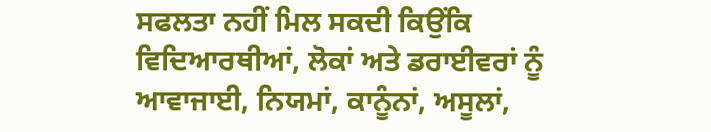ਸਫਲਤਾ ਨਹੀਂ ਮਿਲ ਸਕਦੀ ਕਿਉਂਕਿ ਵਿਦਿਆਰਥੀਆਂ, ਲੋਕਾਂ ਅਤੇ ਡਰਾਈਵਰਾਂ ਨੂੰ ਆਵਾਜਾਈ, ਨਿਯਮਾਂ, ਕਾਨੂੰਨਾਂ, ਅਸੂਲਾਂ,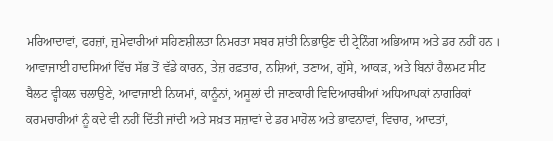ਮਰਿਆਦਾਵਾਂ, ਫਰਜ਼ਾਂ, ਜ਼ੁਮੇਵਾਰੀਆਂ ਸਹਿਣਸ਼ੀਲਤਾ ਨਿਮਰਤਾ ਸਬਰ ਸ਼ਾਂਤੀ ਨਿਭਾਉਣ ਦੀ ਟ੍ਰੇਨਿੰਗ ਅਭਿਆਸ ਅਤੇ ਡਰ ਨਹੀਂ ਹਨ । ਆਵਾਜਾਈ ਹਾਦਸਿਆਂ ਵਿੱਚ ਸੱਭ ਤੋਂ ਵੱਡੇ ਕਾਰਨ, ਤੇਜ਼ ਰਫ਼ਤਾਰ, ਨਸ਼ਿਆਂ, ਤਣਾਅ, ਗੁੱਸੇ, ਆਕੜ, ਅਤੇ ਬਿਨਾਂ ਹੈਲਮਟ ਸੀਟ ਬੈਲਟ ਵ੍ਹੀਕਲ ਚਲਾਉਣੇ, ਆਵਾਜਾਈ ਨਿਯਮਾਂ, ਕਾਨੂੰਨਾਂ, ਅਸੂਲਾਂ ਦੀ ਜਾਣਕਾਰੀ ਵਿਦਿਆਰਥੀਆਂ ਅਧਿਆਪਕਾਂ ਨਾਗਰਿਕਾਂ ਕਰਮਚਾਰੀਆਂ ਨੂੰ ਕਦੇ ਵੀ ਨਹੀਂ ਦਿੱਤੀ ਜਾਂਦੀ ਅਤੇ ਸਖ਼ਤ ਸਜ਼ਾਵਾਂ ਦੇ ਡਰ ਮਾਹੋਲ ਅਤੇ ਭਾਵਨਾਵਾਂ, ਵਿਚਾਰ, ਆਦਤਾਂ,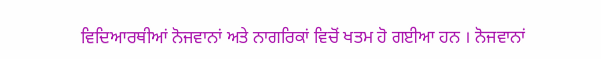ਵਿਦਿਆਰਥੀਆਂ ਨੋਜਵਾਨਾਂ ਅਤੇ ਨਾਗਰਿਕਾਂ ਵਿਚੋਂ ਖਤਮ ਹੋ ਗਈਆ ਹਨ । ਨੋਜਵਾਨਾਂ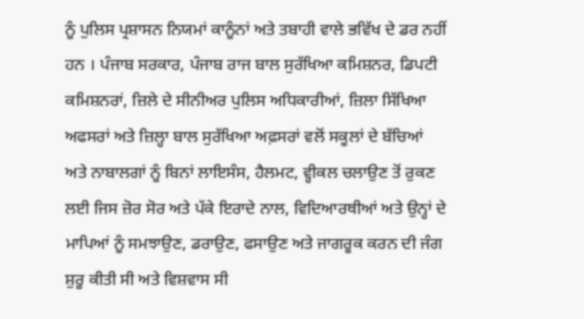ਨੂੰ ਪੁਲਿਸ ਪ੍ਰਸ਼ਾਸਨ ਨਿਯਮਾਂ ਕਾਨੂੰਨਾਂ ਅਤੇ ਤਬਾਹੀ ਵਾਲੇ ਭਵਿੱਖ ਦੇ ਡਰ ਨਹੀਂ ਹਨ । ਪੰਜਾਬ ਸਰਕਾਰ, ਪੰਜਾਬ ਰਾਜ ਬਾਲ ਸੁਰੱਖਿਆ ਕਮਿਸ਼ਨਰ, ਡਿਪਟੀ ਕਮਿਸ਼ਨਰਾਂ, ਜ਼ਿਲੇ ਦੇ ਸੀਨੀਅਰ ਪੁਲਿਸ ਅਧਿਕਾਰੀਆਂ, ਜ਼ਿਲਾ ਸਿੱਖਿਆ ਅਫਸਰਾਂ ਅਤੇ ਜ਼ਿਲ੍ਹਾ ਬਾਲ ਸੁਰੱਖਿਆ ਅਫ਼ਸਰਾਂ ਵਲੋਂ ਸਕੂਲਾਂ ਦੇ ਬੱਚਿਆਂ ਅਤੇ ਨਾਬਾਲਗਾਂ ਨੂੰ ਬਿਨਾਂ ਲਾਇਸੰਸ, ਹੈਲਮਟ, ਵ੍ਹੀਕਲ ਚਲਾਉਣ ਤੋਂ ਰੁਕਣ ਲਈ ਜਿਸ ਜ਼ੋਰ ਸੋਰ ਅਤੇ ਪੱਕੇ ਇਰਾਦੇ ਨਾਲ, ਵਿਦਿਆਰਥੀਆਂ ਅਤੇ ਉਨ੍ਹਾਂ ਦੇ ਮਾਪਿਆਂ ਨੂੰ ਸਮਝਾਉਣ, ਡਰਾਉਣ, ਫਸਾਉਣ ਅਤੇ ਜਾਗਰੂਕ ਕਰਨ ਦੀ ਜੰਗ ਸ਼ੁਰੂ ਕੀਤੀ ਸੀ ਅਤੇ ਵਿਸ਼ਵਾਸ ਸੀ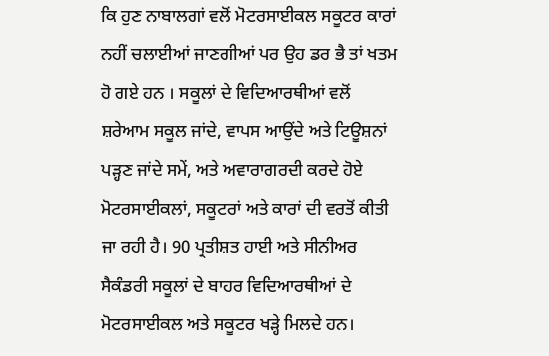ਕਿ ਹੁਣ ਨਾਬਾਲਗਾਂ ਵਲੋਂ ਮੋਟਰਸਾਈਕਲ ਸਕੂਟਰ ਕਾਰਾਂ ਨਹੀਂ ਚਲਾਈਆਂ ਜਾਣਗੀਆਂ ਪਰ ਉਹ ਡਰ ਭੈ ਤਾਂ ਖਤਮ ਹੋ ਗਏ ਹਨ । ਸਕੂਲਾਂ ਦੇ ਵਿਦਿਆਰਥੀਆਂ ਵਲੋਂ ਸ਼ਰੇਆਮ ਸਕੂਲ ਜਾਂਦੇ, ਵਾਪਸ ਆਉਂਦੇ ਅਤੇ ਟਿਊਸ਼ਨਾਂ ਪੜ੍ਹਣ ਜਾਂਦੇ ਸਮੇਂ, ਅਤੇ ਅਵਾਰਾਗਰਦੀ ਕਰਦੇ ਹੋਏ ਮੋਟਰਸਾਈਕਲਾਂ, ਸਕੂਟਰਾਂ ਅਤੇ ਕਾਰਾਂ ਦੀ ਵਰਤੋਂ ਕੀਤੀ ਜਾ ਰਹੀ ਹੈ। 90 ਪ੍ਰਤੀਸ਼ਤ ਹਾਈ ਅਤੇ ਸੀਨੀਅਰ ਸੈਕੰਡਰੀ ਸਕੂਲਾਂ ਦੇ ਬਾਹਰ ਵਿਦਿਆਰਥੀਆਂ ਦੇ ਮੋਟਰਸਾਈਕਲ ਅਤੇ ਸਕੂਟਰ ਖੜ੍ਹੇ ਮਿਲਦੇ ਹਨ।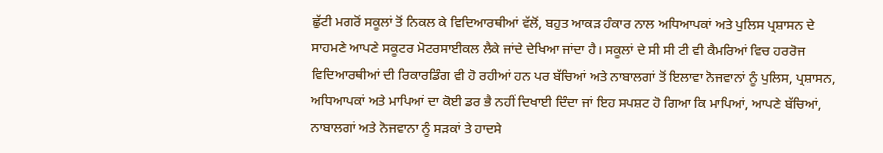ਛੁੱਟੀ ਮਗਰੋਂ ਸਕੂਲਾਂ ਤੋਂ ਨਿਕਲ ਕੇ ਵਿਦਿਆਰਥੀਆਂ ਵੱਲੋਂ, ਬਹੁਤ ਆਕੜ ਹੰਕਾਰ ਨਾਲ ਅਧਿਆਪਕਾਂ ਅਤੇ ਪੁਲਿਸ ਪ੍ਰਸ਼ਾਸਨ ਦੇ ਸਾਹਮਣੇ ਆਪਣੇ ਸਕੂਟਰ ਮੋਟਰਸਾਈਕਲ ਲੈਕੇ ਜਾਂਦੇ ਦੇਖਿਆ ਜਾਂਦਾ ਹੈ। ਸਕੂਲਾਂ ਦੇ ਸੀ ਸੀ ਟੀ ਵੀ ਕੈਮਰਿਆਂ ਵਿਚ ਹਰਰੋਜ ਵਿਦਿਆਰਥੀਆਂ ਦੀ ਰਿਕਾਰਡਿੰਗ ਵੀ ਹੋ ਰਹੀਆਂ ਹਨ ਪਰ ਬੱਚਿਆਂ ਅਤੇ ਨਾਬਾਲਗਾਂ ਤੋਂ ਇਲਾਵਾ ਨੋਜਵਾਨਾਂ ਨੂੰ ਪੁਲਿਸ, ਪ੍ਰਸ਼ਾਸਨ, ਅਧਿਆਪਕਾਂ ਅਤੇ ਮਾਪਿਆਂ ਦਾ ਕੋਈ ਡਰ ਭੈ ਨਹੀਂ ਦਿਖਾਈ ਦਿੰਦਾ ਜਾਂ ਇਹ ਸਪਸ਼ਟ ਹੋ ਗਿਆ ਕਿ ਮਾਪਿਆਂ, ਆਪਣੇ ਬੱਚਿਆਂ, ਨਾਬਾਲਗਾਂ ਅਤੇ ਨੋਜਵਾਨਾ ਨੂੰ ਸੜਕਾਂ ਤੇ ਹਾਦਸੇ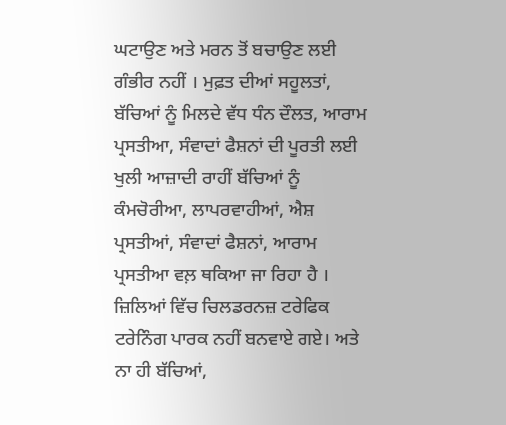ਘਟਾਉਣ ਅਤੇ ਮਰਨ ਤੋਂ ਬਚਾਉਣ ਲਈ ਗੰਭੀਰ ਨਹੀਂ । ਮੁਫ਼ਤ ਦੀਆਂ ਸਹੂਲਤਾਂ, ਬੱਚਿਆਂ ਨੂੰ ਮਿਲਦੇ ਵੱਧ ਧੰਨ ਦੌਲਤ, ਆਰਾਮ ਪ੍ਰਸਤੀਆ, ਸੰਵਾਦਾਂ ਫੈਸ਼ਨਾਂ ਦੀ ਪੂਰਤੀ ਲਈ ਖੁਲੀ ਆਜ਼ਾਦੀ ਰਾਹੀਂ ਬੱਚਿਆਂ ਨੂੰ ਕੰਮਚੋਰੀਆ, ਲਾਪਰਵਾਹੀਆਂ, ਐਸ਼ ਪ੍ਰਸਤੀਆਂ, ਸੰਵਾਦਾਂ ਫੈਸ਼ਨਾਂ, ਆਰਾਮ ਪ੍ਰਸਤੀਆ ਵਲ਼ ਥਕਿਆ ਜਾ ਰਿਹਾ ਹੈ ।
ਜ਼ਿਲਿਆਂ ਵਿੱਚ ਚਿਲਡਰਨਜ਼ ਟਰੇਫਿਕ ਟਰੇਨਿੰਗ ਪਾਰਕ ਨਹੀਂ ਬਨਵਾਏ ਗਏ। ਅਤੇ ਨਾ ਹੀ ਬੱਚਿਆਂ,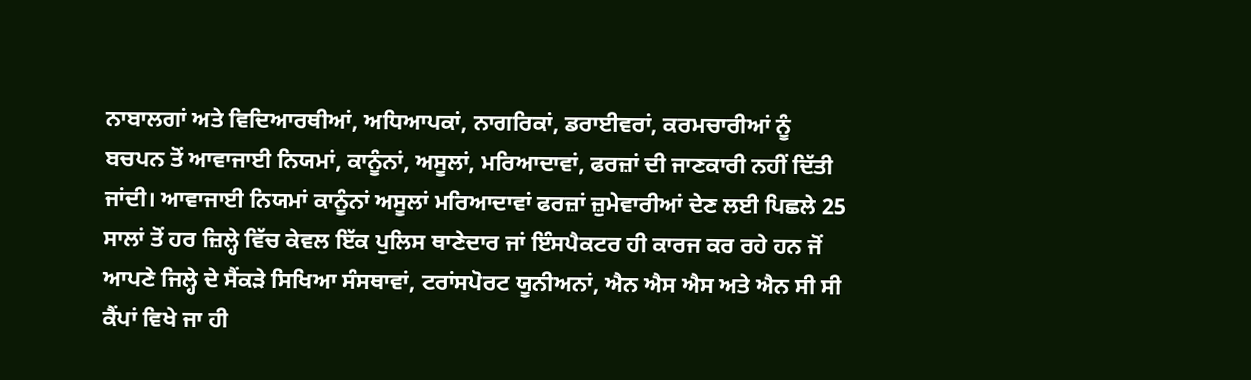ਨਾਬਾਲਗਾਂ ਅਤੇ ਵਿਦਿਆਰਥੀਆਂ, ਅਧਿਆਪਕਾਂ, ਨਾਗਰਿਕਾਂ, ਡਰਾਈਵਰਾਂ, ਕਰਮਚਾਰੀਆਂ ਨੂੰ ਬਚਪਨ ਤੋਂ ਆਵਾਜਾਈ ਨਿਯਮਾਂ, ਕਾਨੂੰਨਾਂ, ਅਸੂਲਾਂ, ਮਰਿਆਦਾਵਾਂ, ਫਰਜ਼ਾਂ ਦੀ ਜਾਣਕਾਰੀ ਨਹੀਂ ਦਿੱਤੀ ਜਾਂਦੀ। ਆਵਾਜਾਈ ਨਿਯਮਾਂ ਕਾਨੂੰਨਾਂ ਅਸੂਲਾਂ ਮਰਿਆਦਾਵਾਂ ਫਰਜ਼ਾਂ ਜ਼ੁਮੇਵਾਰੀਆਂ ਦੇਣ ਲਈ ਪਿਛਲੇ 25 ਸਾਲਾਂ ਤੋਂ ਹਰ ਜ਼ਿਲ੍ਹੇ ਵਿੱਚ ਕੇਵਲ ਇੱਕ ਪੁਲਿਸ ਥਾਣੇਦਾਰ ਜਾਂ ਇੰਸਪੈਕਟਰ ਹੀ ਕਾਰਜ ਕਰ ਰਹੇ ਹਨ ਜੋਂ ਆਪਣੇ ਜਿਲ੍ਹੇ ਦੇ ਸੈਂਕੜੇ ਸਿਖਿਆ ਸੰਸਥਾਵਾਂ, ਟਰਾਂਸਪੋਰਟ ਯੂਨੀਅਨਾਂ, ਐਨ ਐਸ ਐਸ ਅਤੇ ਐਨ ਸੀ ਸੀ ਕੈਂਪਾਂ ਵਿਖੇ ਜਾ ਹੀ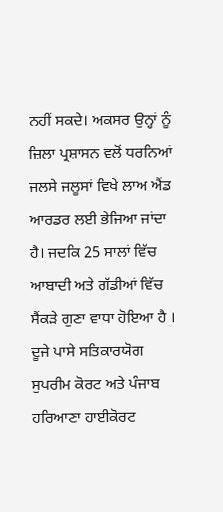ਨਹੀਂ ਸਕਦੇ। ਅਕਸਰ ਉਨ੍ਹਾਂ ਨੂੰ ਜ਼ਿਲਾ ਪ੍ਰਸ਼ਾਸਨ ਵਲੋਂ ਧਰਨਿਆਂ ਜਲਸੇ ਜਲੂਸਾਂ ਵਿਖੇ ਲਾਅ ਐਂਡ ਆਰਡਰ ਲਈ ਭੇਜਿਆ ਜਾਂਦਾ ਹੈ। ਜਦਕਿ 25 ਸਾਲਾਂ ਵਿੱਚ ਆਬਾਦੀ ਅਤੇ ਗੱਡੀਆਂ ਵਿੱਚ ਸੈਂਕੜੇ ਗੁਣਾ ਵਾਧਾ ਹੋਇਆ ਹੈ । ਦੂਜੇ ਪਾਸੇ ਸਤਿਕਾਰਯੋਗ ਸੁਪਰੀਮ ਕੋਰਟ ਅਤੇ ਪੰਜਾਬ ਹਰਿਆਣਾ ਹਾਈਕੋਰਟ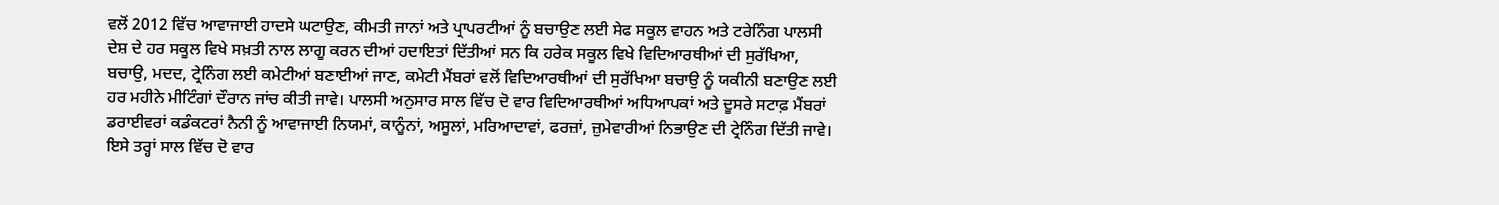ਵਲੋਂ 2012 ਵਿੱਚ ਆਵਾਜਾਈ ਹਾਦਸੇ ਘਟਾਉਣ, ਕੀਮਤੀ ਜਾਨਾਂ ਅਤੇ ਪ੍ਰਾਪਰਟੀਆਂ ਨੂੰ ਬਚਾਉਣ ਲਈ ਸੇਫ ਸਕੂਲ ਵਾਹਨ ਅਤੇ ਟਰੇਨਿੰਗ ਪਾਲਸੀ ਦੇਸ਼ ਦੇ ਹਰ ਸਕੂਲ ਵਿਖੇ ਸਖ਼ਤੀ ਨਾਲ ਲਾਗੂ ਕਰਨ ਦੀਆਂ ਹਦਾਇਤਾਂ ਦਿੱਤੀਆਂ ਸਨ ਕਿ ਹਰੇਕ ਸਕੂਲ ਵਿਖੇ ਵਿਦਿਆਰਥੀਆਂ ਦੀ ਸੁਰੱਖਿਆ, ਬਚਾਉ, ਮਦਦ, ਟ੍ਰੇਨਿੰਗ ਲਈ ਕਮੇਟੀਆਂ ਬਣਾਈਆਂ ਜਾਣ, ਕਮੇਟੀ ਮੈਂਬਰਾਂ ਵਲੋਂ ਵਿਦਿਆਰਥੀਆਂ ਦੀ ਸੁਰੱਖਿਆ ਬਚਾਉ ਨੂੰ ਯਕੀਨੀ ਬਣਾਉਣ ਲਈ ਹਰ ਮਹੀਨੇ ਮੀਟਿੰਗਾਂ ਦੌਰਾਨ ਜਾਂਚ ਕੀਤੀ ਜਾਵੇ। ਪਾਲਸੀ ਅਨੁਸਾਰ ਸਾਲ ਵਿੱਚ ਦੋ ਵਾਰ ਵਿਦਿਆਰਥੀਆਂ ਅਧਿਆਪਕਾਂ ਅਤੇ ਦੂਸਰੇ ਸਟਾਫ਼ ਮੈਂਬਰਾਂ ਡਰਾਈਵਰਾਂ ਕਡੰਕਟਰਾਂ ਨੈਨੀ ਨੂੰ ਆਵਾਜਾਈ ਨਿਯਮਾਂ, ਕਾਨੂੰਨਾਂ, ਅਸੂਲਾਂ, ਮਰਿਆਦਾਵਾਂ, ਫਰਜ਼ਾਂ, ਜ਼ੁਮੇਵਾਰੀਆਂ ਨਿਭਾਉਣ ਦੀ ਟ੍ਰੇਨਿੰਗ ਦਿੱਤੀ ਜਾਵੇ। ਇਸੇ ਤਰ੍ਹਾਂ ਸਾਲ ਵਿੱਚ ਦੋ ਵਾਰ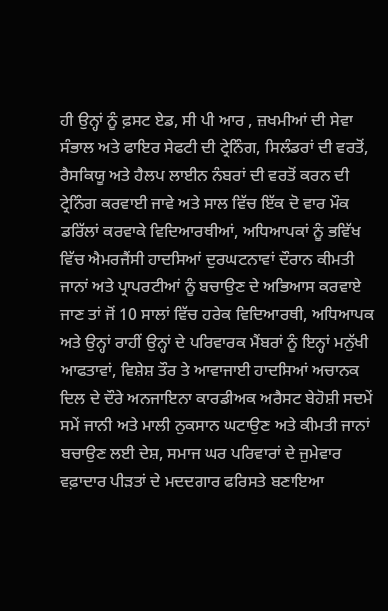ਹੀ ਉਨ੍ਹਾਂ ਨੂੰ ਫ਼ਸਟ ਏਡ, ਸੀ ਪੀ ਆਰ , ਜ਼ਖਮੀਆਂ ਦੀ ਸੇਵਾ ਸੰਭਾਲ ਅਤੇ ਫਾਇਰ ਸੇਫਟੀ ਦੀ ਟ੍ਰੇਨਿੰਗ, ਸਿਲੰਡਰਾਂ ਦੀ ਵਰਤੋਂ, ਰੈਸਕਿਯੂ ਅਤੇ ਹੈਲਪ ਲਾਈਨ ਨੰਬਰਾਂ ਦੀ ਵਰਤੋਂ ਕਰਨ ਦੀ ਟ੍ਰੇਨਿੰਗ ਕਰਵਾਈ ਜਾਵੇ ਅਤੇ ਸਾਲ ਵਿੱਚ ਇੱਕ ਦੋ ਵਾਰ ਮੌਕ ਡਰਿੱਲਾਂ ਕਰਵਾਕੇ ਵਿਦਿਆਰਥੀਆਂ, ਅਧਿਆਪਕਾਂ ਨੂੰ ਭਵਿੱਖ ਵਿੱਚ ਐਮਰਜੈਂਸੀ ਹਾਦਸਿਆਂ ਦੁਰਘਟਨਾਵਾਂ ਦੌਰਾਨ ਕੀਮਤੀ ਜਾਨਾਂ ਅਤੇ ਪ੍ਰਾਪਰਟੀਆਂ ਨੂੰ ਬਚਾਉਣ ਦੇ ਅਭਿਆਸ ਕਰਵਾਏ ਜਾਣ ਤਾਂ ਜੋਂ 10 ਸਾਲਾਂ ਵਿੱਚ ਹਰੇਕ ਵਿਦਿਆਰਥੀ, ਅਧਿਆਪਕ ਅਤੇ ਉਨ੍ਹਾਂ ਰਾਹੀਂ ਉਨ੍ਹਾਂ ਦੇ ਪਰਿਵਾਰਕ ਮੈਂਬਰਾਂ ਨੂੰ ਇਨ੍ਹਾਂ ਮਨੁੱਖੀ ਆਫਤਾਵਾਂ, ਵਿਸ਼ੇਸ਼ ਤੌਰ ਤੇ ਆਵਾਜਾਈ ਹਾਦਸਿਆਂ ਅਚਾਨਕ ਦਿਲ ਦੇ ਦੌਰੇ ਅਨਜਾਇਨਾ ਕਾਰਡੀਅਕ ਅਰੈਸਟ ਬੇਹੋਸ਼ੀ ਸਦਮੇਂ ਸਮੇਂ ਜਾਨੀ ਅਤੇ ਮਾਲੀ ਨੁਕਸਾਨ ਘਟਾਉਣ ਅਤੇ ਕੀਮਤੀ ਜਾਨਾਂ ਬਚਾਉਣ ਲਈ ਦੇਸ਼, ਸਮਾਜ ਘਰ ਪਰਿਵਾਰਾਂ ਦੇ ਜੁਮੇਵਾਰ ਵਫ਼ਾਦਾਰ ਪੀੜਤਾਂ ਦੇ ਮਦਦਗਾਰ ਫਰਿਸਤੇ ਬਣਾਇਆ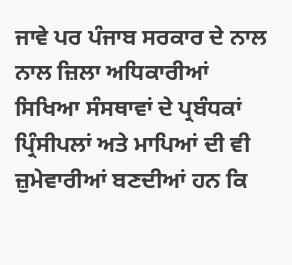ਜਾਵੇ ਪਰ ਪੰਜਾਬ ਸਰਕਾਰ ਦੇ ਨਾਲ ਨਾਲ ਜ਼ਿਲਾ ਅਧਿਕਾਰੀਆਂ ਸਿਖਿਆ ਸੰਸਥਾਵਾਂ ਦੇ ਪ੍ਰਬੰਧਕਾਂ ਪ੍ਰਿੰਸੀਪਲਾਂ ਅਤੇ ਮਾਪਿਆਂ ਦੀ ਵੀ ਜ਼ੁਮੇਵਾਰੀਆਂ ਬਣਦੀਆਂ ਹਨ ਕਿ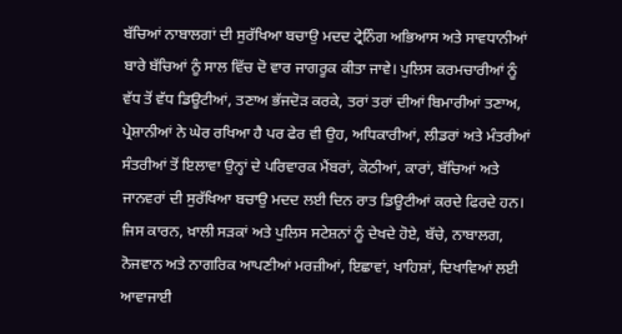ਬੱਚਿਆਂ ਨਾਬਾਲਗਾਂ ਦੀ ਸੁਰੱਖਿਆ ਬਚਾਉ ਮਦਦ ਟ੍ਰੇਨਿੰਗ ਅਭਿਆਸ ਅਤੇ ਸਾਵਧਾਨੀਆਂ ਬਾਰੇ ਬੱਚਿਆਂ ਨੂੰ ਸਾਲ ਵਿੱਚ ਦੋ ਵਾਰ ਜਾਗਰੂਕ ਕੀਤਾ ਜਾਵੇ। ਪੁਲਿਸ ਕਰਮਚਾਰੀਆਂ ਨੂੰ ਵੱਧ ਤੋਂ ਵੱਧ ਡਿਊਟੀਆਂ, ਤਣਾਅ ਭੱਜਦੋੜ ਕਰਕੇ, ਤਰਾਂ ਤਰਾਂ ਦੀਆਂ ਬਿਮਾਰੀਆਂ ਤਣਾਅ, ਪ੍ਰੇਸ਼ਾਨੀਆਂ ਨੇ ਘੇਰ ਰਖਿਆ ਹੈ ਪਰ ਫੇਰ ਵੀ ਉਹ, ਅਧਿਕਾਰੀਆਂ, ਲੀਡਰਾਂ ਅਤੇ ਮੰਤਰੀਆਂ ਸੰਤਰੀਆਂ ਤੋਂ ਇਲਾਵਾ ਉਨ੍ਹਾਂ ਦੇ ਪਰਿਵਾਰਕ ਮੈਂਬਰਾਂ, ਕੋਠੀਆਂ, ਕਾਰਾਂ, ਬੱਚਿਆਂ ਅਤੇ ਜਾਨਵਰਾਂ ਦੀ ਸੁਰੱਖਿਆ ਬਚਾਉ ਮਦਦ ਲਈ ਦਿਨ ਰਾਤ ਡਿਊਟੀਆਂ ਕਰਦੇ ਫਿਰਦੇ ਹਨ। ਜਿਸ ਕਾਰਨ, ਖ਼ਾਲੀ ਸੜਕਾਂ ਅਤੇ ਪੁਲਿਸ ਸਟੇਸ਼ਨਾਂ ਨੂੰ ਦੇਖਦੇ ਹੋਏ, ਬੱਚੇ, ਨਾਬਾਲਗ, ਨੋਜਵਾਨ ਅਤੇ ਨਾਗਰਿਕ ਆਪਣੀਆਂ ਮਰਜ਼ੀਆਂ, ਇਛਾਵਾਂ, ਖਾਹਿਸ਼ਾਂ, ਦਿਖਾਵਿਆਂ ਲਈ ਆਵਾਜਾਈ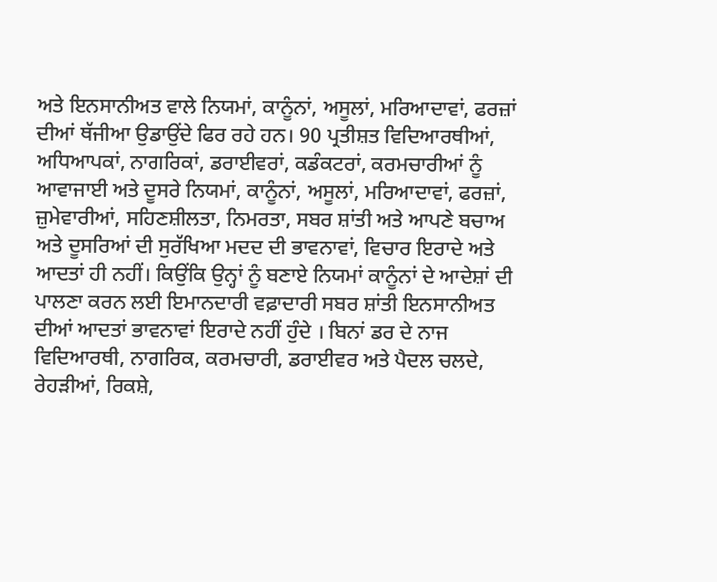ਅਤੇ ਇਨਸਾਨੀਅਤ ਵਾਲੇ ਨਿਯਮਾਂ, ਕਾਨੂੰਨਾਂ, ਅਸੂਲਾਂ, ਮਰਿਆਦਾਵਾਂ, ਫਰਜ਼ਾਂ ਦੀਆਂ ਥੱਜੀਆ ਉਡਾਉਂਦੇ ਫਿਰ ਰਹੇ ਹਨ। 90 ਪ੍ਰਤੀਸ਼ਤ ਵਿਦਿਆਰਥੀਆਂ, ਅਧਿਆਪਕਾਂ, ਨਾਗਰਿਕਾਂ, ਡਰਾਈਵਰਾਂ, ਕਡੰਕਟਰਾਂ, ਕਰਮਚਾਰੀਆਂ ਨੂੰ ਆਵਾਜਾਈ ਅਤੇ ਦੂਸਰੇ ਨਿਯਮਾਂ, ਕਾਨੂੰਨਾਂ, ਅਸੂਲਾਂ, ਮਰਿਆਦਾਵਾਂ, ਫਰਜ਼ਾਂ, ਜ਼ੁਮੇਵਾਰੀਆਂ, ਸਹਿਣਸ਼ੀਲਤਾ, ਨਿਮਰਤਾ, ਸਬਰ ਸ਼ਾਂਤੀ ਅਤੇ ਆਪਣੇ ਬਚਾਅ ਅਤੇ ਦੂਸਰਿਆਂ ਦੀ ਸੁਰੱਖਿਆ ਮਦਦ ਦੀ ਭਾਵਨਾਵਾਂ, ਵਿਚਾਰ ਇਰਾਦੇ ਅਤੇ ਆਦਤਾਂ ਹੀ ਨਹੀਂ। ਕਿਉਂਕਿ ਉਨ੍ਹਾਂ ਨੂੰ ਬਣਾਏ ਨਿਯਮਾਂ ਕਾਨੂੰਨਾਂ ਦੇ ਆਦੇਸ਼ਾਂ ਦੀ ਪਾਲਣਾ ਕਰਨ ਲਈ ਇਮਾਨਦਾਰੀ ਵਫ਼ਾਦਾਰੀ ਸਬਰ ਸ਼ਾਂਤੀ ਇਨਸਾਨੀਅਤ ਦੀਆਂ ਆਦਤਾਂ ਭਾਵਨਾਵਾਂ ਇਰਾਦੇ ਨਹੀਂ ਹੁੰਦੇ । ਬਿਨਾਂ ਡਰ ਦੇ ਨਾਜ ਵਿਦਿਆਰਥੀ, ਨਾਗਰਿਕ, ਕਰਮਚਾਰੀ, ਡਰਾਈਵਰ ਅਤੇ ਪੈਦਲ ਚਲਦੇ, ਰੇਹੜੀਆਂ, ਰਿਕਸ਼ੇ,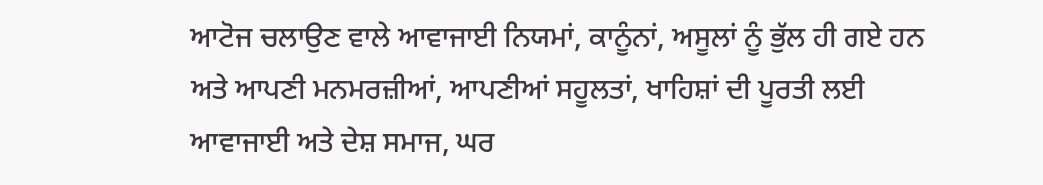ਆਟੋਜ ਚਲਾਉਣ ਵਾਲੇ ਆਵਾਜਾਈ ਨਿਯਮਾਂ, ਕਾਨੂੰਨਾਂ, ਅਸੂਲਾਂ ਨੂੰ ਭੁੱਲ ਹੀ ਗਏ ਹਨ ਅਤੇ ਆਪਣੀ ਮਨਮਰਜ਼ੀਆਂ, ਆਪਣੀਆਂ ਸਹੂਲਤਾਂ, ਖਾਹਿਸ਼ਾਂ ਦੀ ਪੂਰਤੀ ਲਈ ਆਵਾਜਾਈ ਅਤੇ ਦੇਸ਼ ਸਮਾਜ, ਘਰ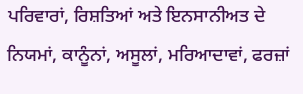ਪਰਿਵਾਰਾਂ, ਰਿਸ਼ਤਿਆਂ ਅਤੇ ਇਨਸਾਨੀਅਤ ਦੇ ਨਿਯਮਾਂ, ਕਾਨੂੰਨਾਂ, ਅਸੂਲਾਂ, ਮਰਿਆਦਾਵਾਂ, ਫਰਜ਼ਾਂ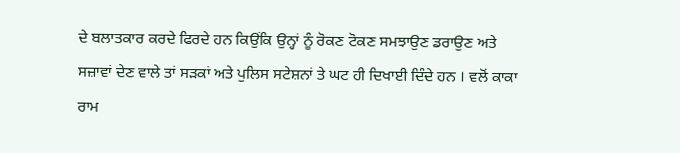ਦੇ ਬਲਾਤਕਾਰ ਕਰਦੇ ਫਿਰਦੇ ਹਨ ਕਿਉਂਕਿ ਉਨ੍ਹਾਂ ਨੂੰ ਰੋਕਣ ਟੋਕਣ ਸਮਝਾਉਣ ਡਰਾਉਣ ਅਤੇ ਸਜ਼ਾਵਾਂ ਦੇਣ ਵਾਲੇ ਤਾਂ ਸੜਕਾਂ ਅਤੇ ਪੁਲਿਸ ਸਟੇਸ਼ਨਾਂ ਤੇ ਘਟ ਹੀ ਦਿਖਾਈ ਦਿੰਦੇ ਹਨ । ਵਲੋਂ ਕਾਕਾ ਰਾਮ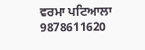ਵਰਮਾ ਪਟਿਆਲਾ 9878611620